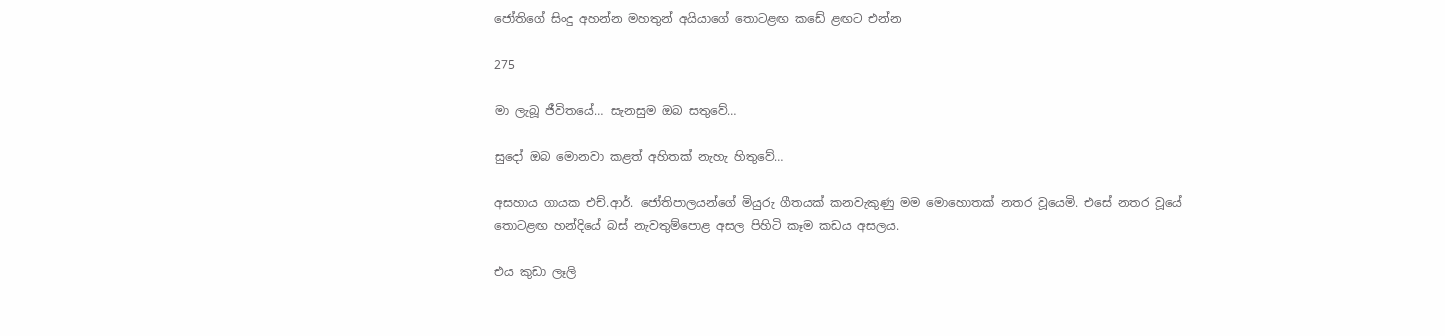ජෝතිගේ සිංදු අහන්න මහතුන් අයියාගේ තොටළඟ කඩේ ළඟට එන්න

275

මා ලැබූ ජීවිතයේ… සැනසුම ඔබ සතුවේ…

සුදෝ ඔබ මොනවා කළත් අහිතක් නැහැ හිතුවේ…

අසහාය ගායක එච්.ආර්. ජෝතිපාලයන්ගේ මියුරු ගීතයක් කනවැකුණු මම මොහොතක් නතර වූයෙමි. එසේ නතර වූයේ තොටළඟ හන්දියේ බස් නැවතුම්පොළ අසල පිහිටි කෑම කඩය අසලය.

එය කුඩා ලෑලි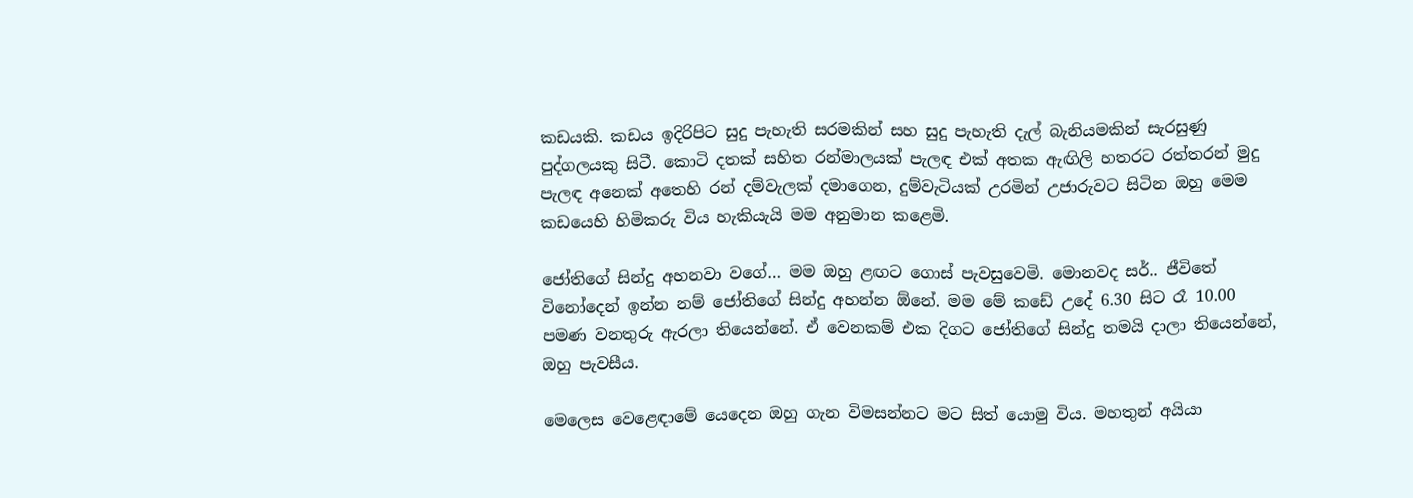කඩයකි. කඩය ඉදිරිපිට සුදු පැහැති සරමකින් සහ සුදු පැහැති දැල් බැනියමකින් සැරසුණු පුද්ගලයකු සිටී. කොටි දතක් සහිත රන්මාලයක් පැලඳ එක් අතක ඇඟිලි හතරට රත්තරන් මුදු පැලඳ අනෙක් අතෙහි රන් දම්වැලක් දමාගෙන, දුම්වැටියක් උරමින් උජාරුවට සිටින ඔහු මෙම කඩයෙහි හිමිකරු විය හැකියැයි මම අනුමාන කළෙමි.

ජෝතිගේ සින්දු අහනවා වගේ… මම ඔහු ළඟට ගොස් පැවසුවෙමි. මොනවද සර්.. ජීවිතේ විනෝදෙන් ඉන්න නම් ජෝතිගේ සින්දු අහන්න ඕනේ. මම මේ කඩේ උදේ 6.30 සිට රෑ 10.00 පමණ වනතුරු ඇරලා තියෙන්නේ. ඒ වෙනකම් එක දිගට ජෝතිගේ සින්දු තමයි දාලා තියෙන්නේ, ඔහු පැවසීය.

මෙලෙස වෙළෙඳාමේ යෙදෙන ඔහු ගැන විමසන්නට මට සිත් යොමු විය. මහතුන් අයියා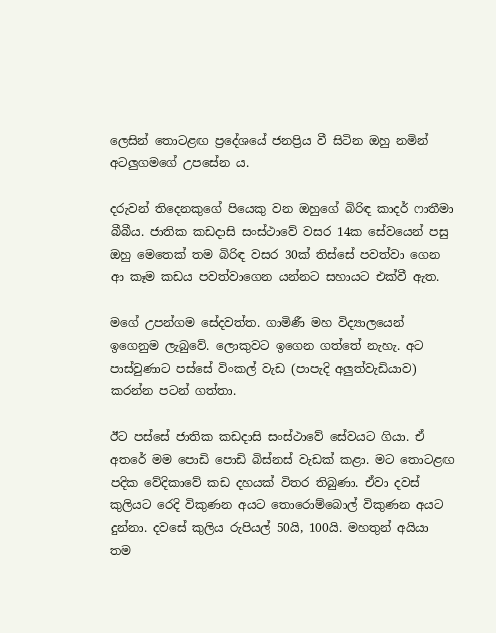ලෙසින් තොටළඟ ප්‍රදේශයේ ජනප්‍රිය වී සිටින ඔහු නමින් අටලුගමගේ උපසේන ය.

දරුවන් තිදෙනකුගේ පියෙකු වන ඔහුගේ බිරිඳ කාදර් ෆාතීමා බීබීය. ජාතික කඩදාසි සංස්ථාවේ වසර 14ක සේවයෙන් පසු ඔහු මෙතෙක් තම බිරිඳ වසර 30ක් තිස්සේ පවත්වා ගෙන ආ කෑම කඩය පවත්වාගෙන යන්නට සහායට එක්වී ඇත.

මගේ උපන්ගම සේදවත්ත. ගාමිණී මහ විද්‍යාලයෙන් ඉගෙනුම ලැබුවේ. ලොකුවට ඉගෙන ගත්තේ නැහැ. අට පාස්වුණාට පස්සේ විංකල් වැඩ (පාපැදි අලුත්වැඩියාව) කරන්න පටන් ගත්තා.

ඊට පස්සේ ජාතික කඩදාසි සංස්ථාවේ සේවයට ගියා. ඒ අතරේ මම පොඩි පොඩි බිස්නස් වැඩක් කළා. මට තොටළඟ පදික වේදිකාවේ කඩ දහයක් විතර තිබුණා. ඒවා දවස් කුලියට රෙදි විකුණන අයට තොරොම්බොල් විකුණන අයට දුන්නා. දවසේ කුලිය රුපියල් 50යි, 100යි. මහතුන් අයියා තම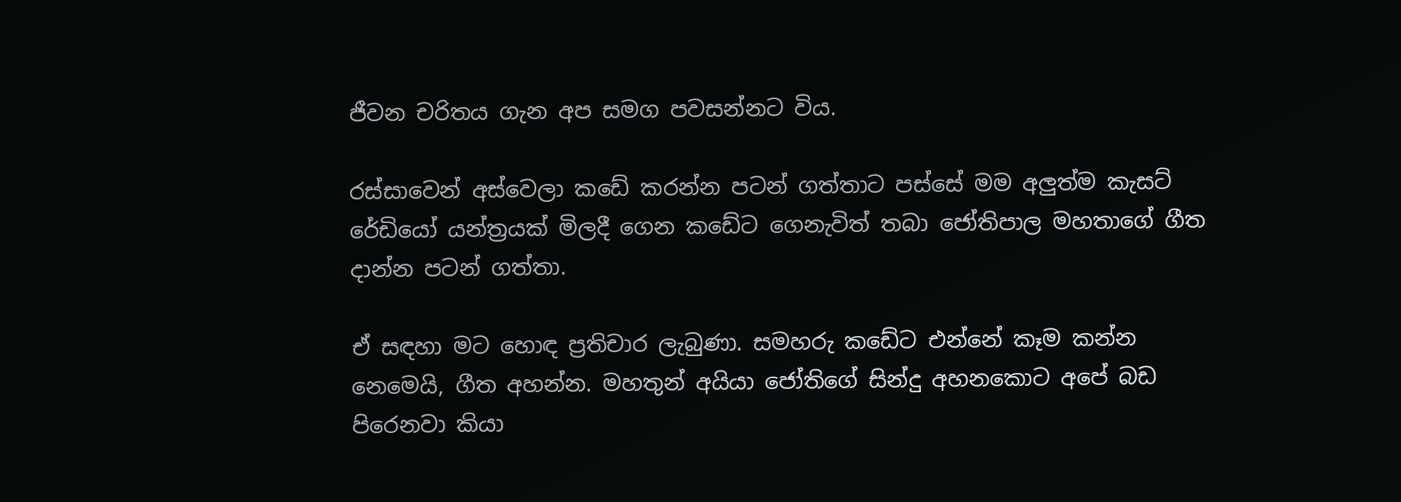ජීවන චරිතය ගැන අප සමග පවසන්නට විය.

රස්සාවෙන් අස්වෙලා කඩේ කරන්න පටන් ගත්තාට පස්සේ මම අලුත්ම කැසට් රේඩියෝ යන්ත්‍රයක් මිලදී ගෙන කඩේට ගෙනැවිත් තබා ජෝතිපාල මහතාගේ ගීත දාන්න පටන් ගත්තා.

ඒ සඳහා මට හොඳ ප්‍රතිචාර ලැබුණා. සමහරු කඩේට එන්නේ කෑම කන්න නෙමෙයි, ගීත අහන්න. මහතුන් අයියා ජෝතිගේ සින්දු අහනකොට අපේ බඩ පිරෙනවා කියා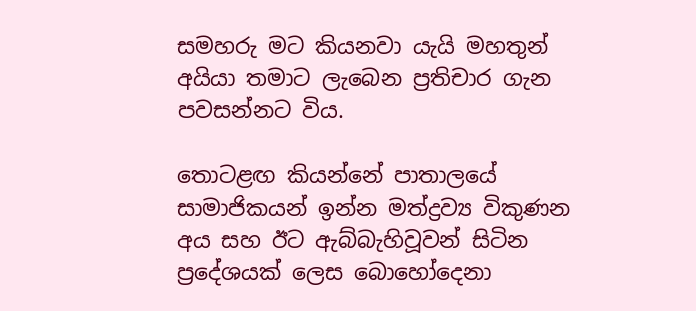සමහරු මට කියනවා යැයි මහතුන් අයියා තමාට ලැබෙන ප්‍රතිචාර ගැන පවසන්නට විය.

තොටළඟ කියන්නේ පාතාලයේ සාමාජිකයන් ඉන්න මත්ද්‍රව්‍ය විකුණන අය සහ ඊට ඇබ්බැහිවූවන් සිටින ප්‍රදේශයක් ලෙස බොහෝදෙනා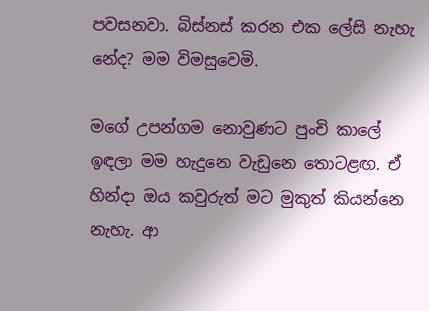පවසනවා. බිස්නස් කරන එක ලේසි නැහැ නේද? මම විමසුවෙමි.

මගේ උපන්ගම නොවුණට පුංචි කාලේ ඉඳලා මම හැදුනෙ වැඩුනෙ තොටළඟ. ඒ හින්දා ඔය කවුරුත් මට මුකුත් කියන්නෙ නැහැ. ආ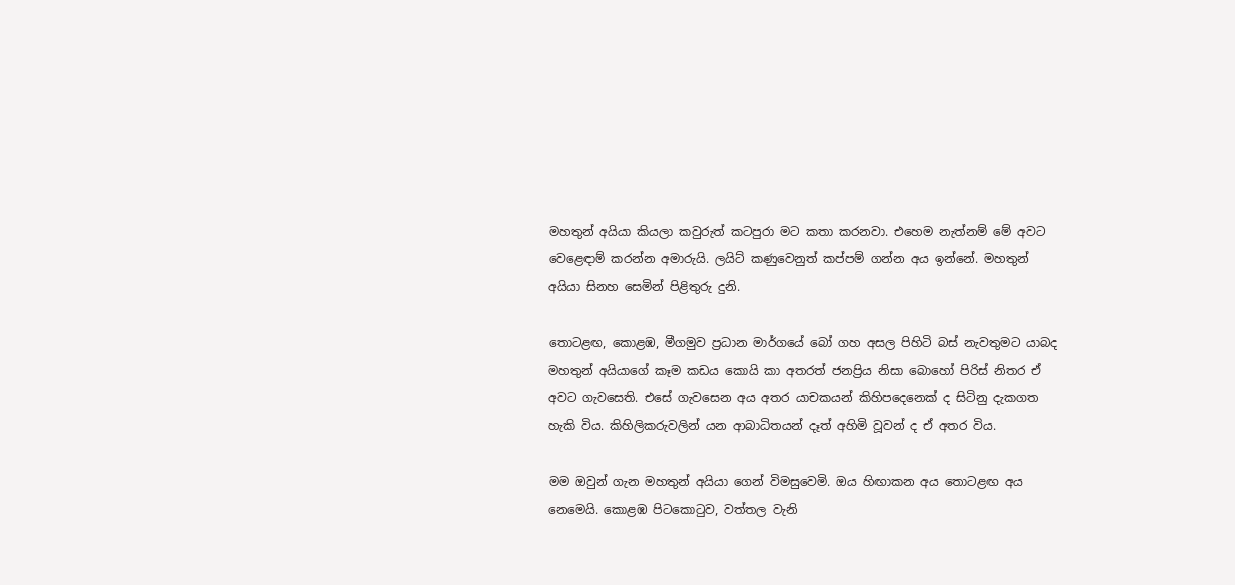මහතුන් අයියා කියලා කවුරුත් කටපුරා මට කතා කරනවා. එහෙම නැත්නම් මේ අවට වෙළෙඳාම් කරන්න අමාරුයි. ලයිට් කණුවෙනුත් කප්පම් ගන්න අය ඉන්නේ. මහතුන් අයියා සිනහ සෙමින් පිළිතුරු දුනි.

තොටළඟ, කොළඹ, මීගමුව ප්‍රධාන මාර්ගයේ බෝ ගහ අසල පිහිටි බස් නැවතුමට යාබද මහතුන් අයියාගේ කෑම කඩය කොයි කා අතරත් ජනප්‍රිය නිසා බොහෝ පිරිස් නිතර ඒ අවට ගැවසෙති. එසේ ගැවසෙන අය අතර යාචකයන් කිහිපදෙනෙක් ද සිටිනු දැකගත හැකි විය. කිහිලිකරුවලින් යන ආබාධිතයන් දෑත් අහිමි වූවන් ද ඒ අතර විය.

මම ඔවුන් ගැන මහතුන් අයියා ගෙන් විමසුවෙමි. ඔය හිඟාකන අය තොටළඟ අය නෙමෙයි. කොළඹ පිටකොටුව, වත්තල වැනි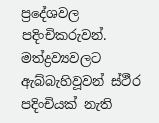ප්‍රදේශවල පදිංචිකරුවන්. මත්ද්‍රව්‍යවලට ඇබ්බැහිවූවන් ස්ථීර පදිංචියක් නැති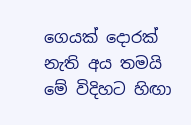ගෙයක් දොරක් නැති අය තමයි මේ විදිහට හිඟා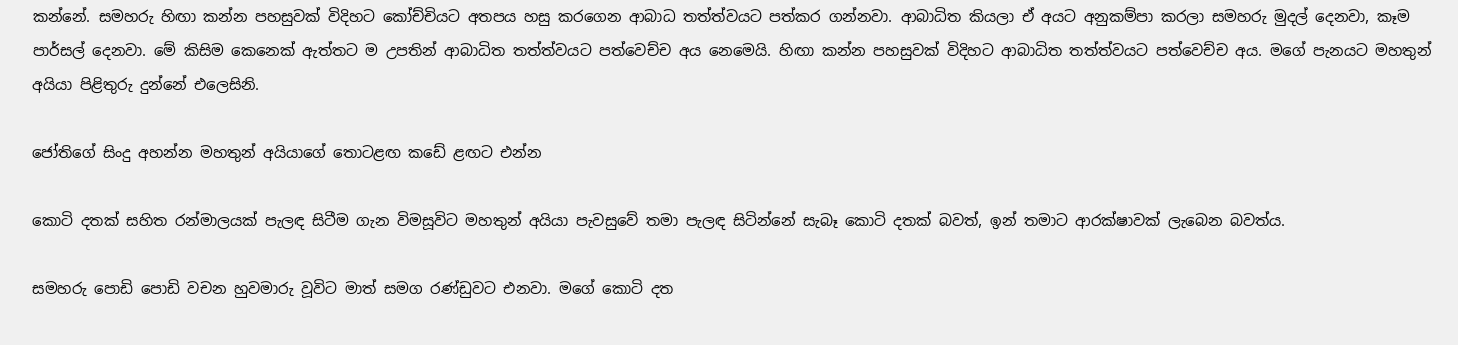කන්නේ. සමහරු හිඟා කන්න පහසුවක් විදිහට කෝච්චියට අතපය හසු කරගෙන ආබාධ තත්ත්වයට පත්කර ගන්නවා. ආබාධිත කියලා ඒ අයට අනුකම්පා කරලා සමහරු මුදල් දෙනවා, කෑම පාර්සල් දෙනවා. මේ කිසිම කෙනෙක් ඇත්තට ම උපතින් ආබාධිත තත්ත්වයට පත්වෙච්ච අය නෙමෙයි. හිඟා කන්න පහසුවක් විදිහට ආබාධිත තත්ත්වයට පත්වෙච්ච අය. මගේ පැනයට මහතුන් අයියා පිළිතුරු දුන්නේ එලෙසිනි.

ජෝතිගේ සිංදු අහන්න මහතුන් අයියාගේ තොටළඟ කඩේ ළඟට එන්න

කොටි දතක් සහිත රන්මාලයක් පැලඳ සිටීම ගැන විමසූවිට මහතුන් අයියා පැවසුවේ තමා පැලඳ සිටින්නේ සැබෑ කොටි දතක් බවත්, ඉන් තමාට ආරක්ෂාවක් ලැබෙන බවත්ය.

සමහරු පොඩි පොඩි වචන හුවමාරු වූවිට මාත් සමග රණ්ඩුවට එනවා. මගේ කොටි දත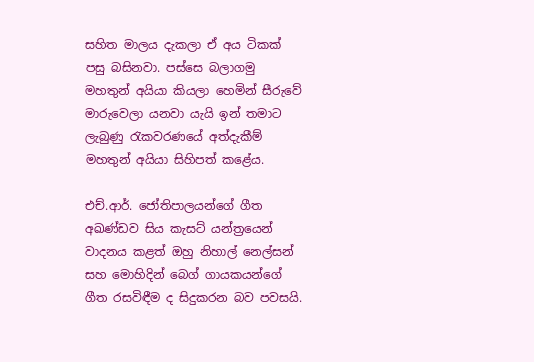සහිත මාලය දැකලා ඒ අය ටිකක් පසු බසිනවා. පස්සෙ බලාගමු මහතුන් අයියා කියලා හෙමින් සීරුවේ මාරුවෙලා යනවා යැයි ඉන් තමාට ලැබුණු රැකවරණයේ අත්දැකීම් මහතුන් අයියා සිහිපත් කළේය.

එච්.ආර්. ජෝතිපාලයන්ගේ ගීත අඛණ්ඩව සිය කැසට් යන්ත්‍රයෙන් වාදනය කළත් ඔහු නිහාල් නෙල්සන් සහ මොහිදින් බෙග් ගායකයන්ගේ ගීත රසවිඳීම ද සිදුකරන බව පවසයි.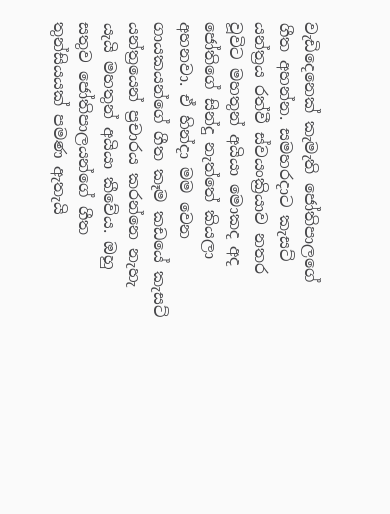වැඩිදෙනෙක් කැමැති ජෝතිපාලගේ ගීත අහන්න. සමහරදාට කැසට් යන්ත්‍රය රත්වී ස්වයංක්‍රියාව නතර වූවිට මහතුන් අයියා මොකද අද ජෝතිගේ සින්දු නැත්තේ කියලා අහනවා. ඒ හින්දා මම වෙන ගායකයන්ගේ ගීත කෑම කඩයේ කැසට් යන්ත්‍රයෙන් ප්‍රචාරය කරන්නෙ නැහැ යැයි මහතුන් අයියා කීවේය. ඔහු සතුව ජෝතිපාලයන්ගේ ගීත තුන්සියයක් පමණ ඇතැයි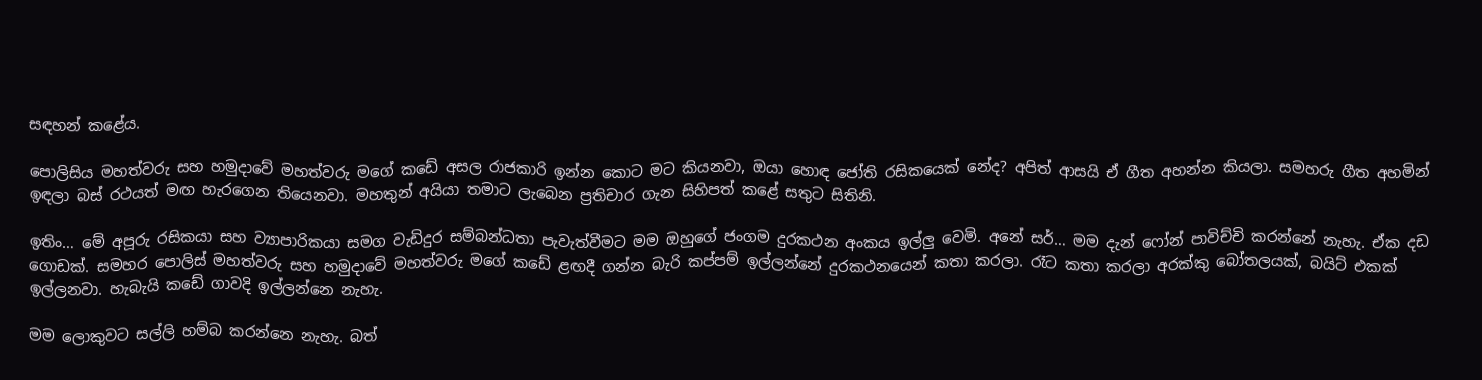සඳහන් කළේය.

පොලිසිය මහත්වරු සහ හමුදාවේ මහත්වරු මගේ කඩේ අසල රාජකාරි ඉන්න කොට මට කියනවා, ඔයා හොඳ ජෝති රසිකයෙක් නේද? අපිත් ආසයි ඒ ගීත අහන්න කියලා. සමහරු ගීත අහමින් ඉඳලා බස් රථයත් මඟ හැරගෙන තියෙනවා. මහතුන් අයියා තමාට ලැබෙන ප්‍රතිචාර ගැන සිහිපත් කළේ සතුට සිතිනි.

ඉතිං… මේ අපූරු රසිකයා සහ ව්‍යාපාරිකයා සමග වැඩිදුර සම්බන්ධතා පැවැත්වීමට මම ඔහුගේ ජංගම දුරකථන අංකය ඉල්ලු වෙමි. අනේ සර්… මම දැන් ෆෝන් පාවිච්චි කරන්නේ නැහැ. ඒක දඩ ගොඩක්. සමහර පොලිස් මහත්වරු සහ හමුදාවේ මහත්වරු මගේ කඩේ ළඟදී ගන්න බැරි කප්පම් ඉල්ලන්නේ දුරකථනයෙන් කතා කරලා. රෑට කතා කරලා අරක්කු බෝතලයක්, බයිට් එකක් ඉල්ලනවා. හැබැයි කඩේ ගාවදි ඉල්ලන්නෙ නැහැ.

මම ලොකුවට සල්ලි හම්බ කරන්නෙ නැහැ. බත්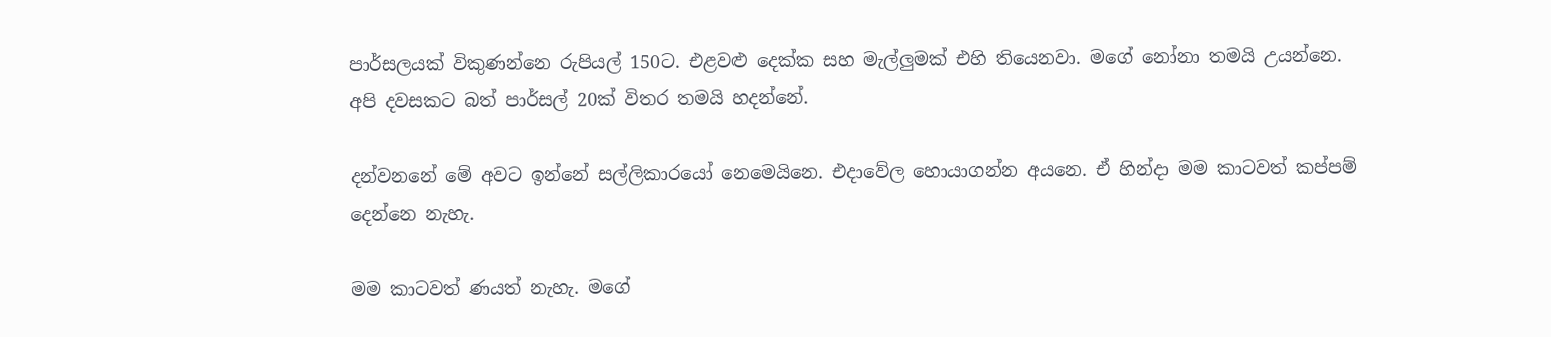පාර්සලයක් විකුණන්නෙ රුපියල් 150ට. එළවළු දෙක්ක සහ මැල්ලුමක් එහි තියෙනවා. මගේ නෝනා තමයි උයන්නෙ. අපි දවසකට බත් පාර්සල් 20ක් විතර තමයි හදන්නේ.

දන්වනනේ මේ අවට ඉන්නේ සල්ලිකාරයෝ නෙමෙයිනෙ. එදාවේල හොයාගන්න අයනෙ. ඒ හින්දා මම කාටවත් කප්පම් දෙන්නෙ නැහැ.

මම කාටවත් ණයත් නැහැ. මගේ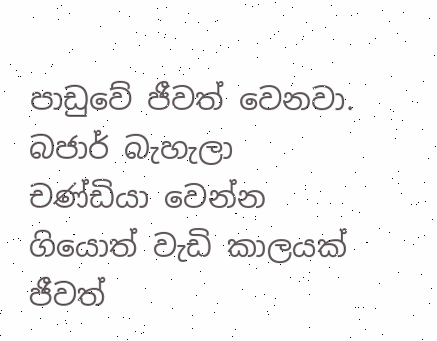පාඩුවේ ජීවත් වෙනවා. බජාර් බැහැලා චණ්ඩියා වෙන්න ගියොත් වැඩි කාලයක් ජීවත්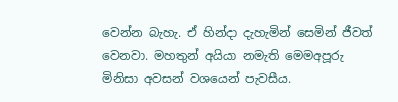වෙන්න බැහැ. ඒ හින්දා දැහැමින් සෙමින් ජීවත් වෙනවා. මහතුන් අයියා නමැති මෙමඅපූරු මිනිසා අවසන් වශයෙන් පැවසීය.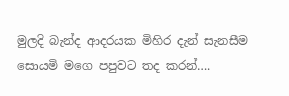මුලදි බැන්ද ආදරයක මිහිර දැන් සැනසීම සොයමි මගෙ පපුවට තද කරන්….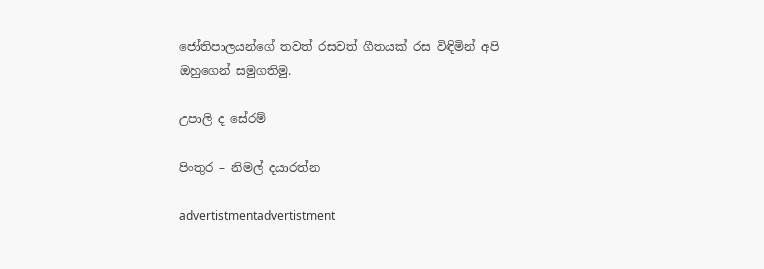ජෝතිපාලයන්ගේ තවත් රසවත් ගීතයක් රස විඳිමින් අපි ඔහුගෙන් සමුගතිමු.

උපාලි ද සේරම්

පිංතුර – නිමල් දයාරත්න

advertistmentadvertistment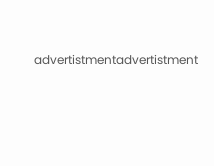advertistmentadvertistment